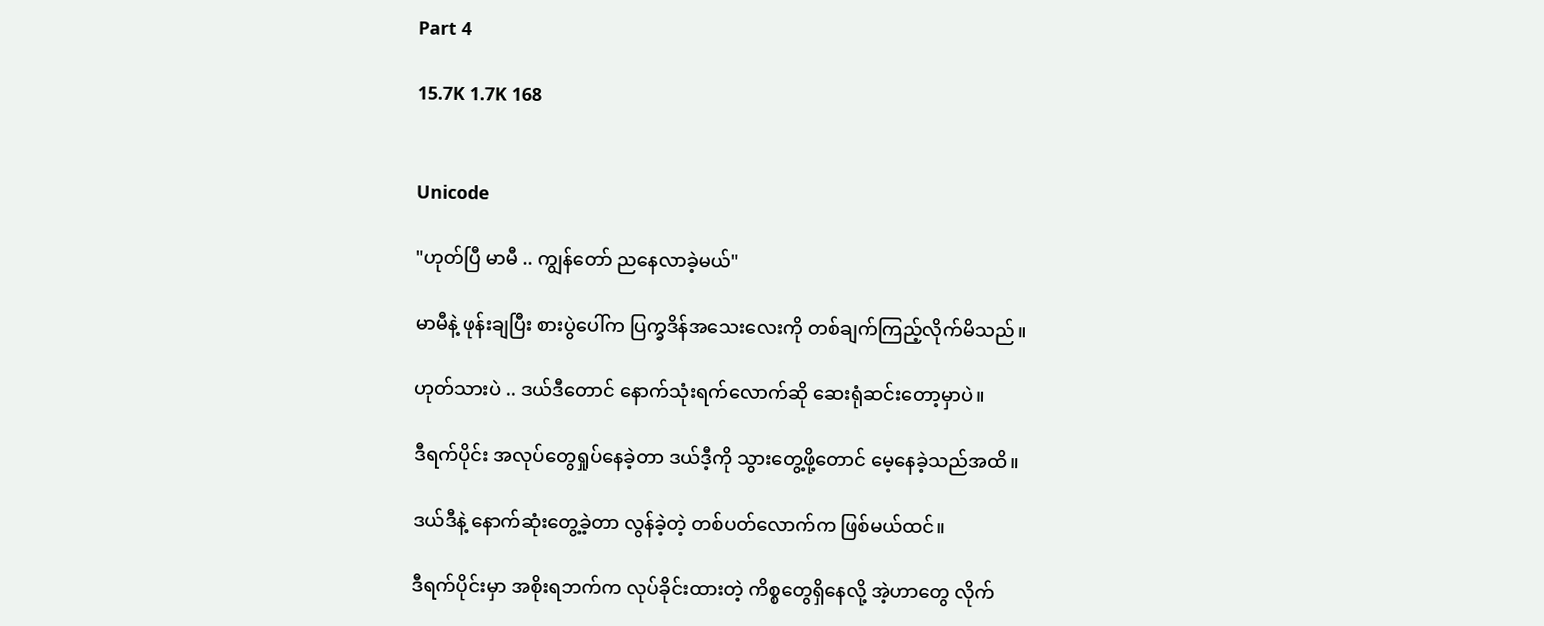Part 4

15.7K 1.7K 168


Unicode

"ဟုတ်ပြီ မာမီ .. ကျွန်တော် ညနေလာခဲ့မယ်"

မာမီနဲ့ ဖုန်းချပြီး စားပွဲပေါ်က ပြက္ခဒိန်အသေးလေးကို တစ်ချက်ကြည့်လိုက်မိသည်။

ဟုတ်သားပဲ .. ဒယ်ဒီတောင် နောက်သုံးရက်လောက်ဆို ဆေးရုံဆင်းတော့မှာပဲ။

ဒီရက်ပိုင်း အလုပ်တွေရှုပ်နေခဲ့တာ ဒယ်ဒီ့ကို သွားတွေ့ဖို့တောင် မေ့နေခဲ့သည်အထိ။

ဒယ်ဒီနဲ့ နောက်ဆုံးတွေ့ခဲ့တာ လွန်ခဲ့တဲ့ တစ်ပတ်လောက်က ဖြစ်မယ်ထင်။

ဒီရက်ပိုင်းမှာ အစိုးရဘက်က လုပ်ခိုင်းထားတဲ့ ကိစ္စတွေရှိနေလို့ အဲ့ဟာတွေ လိုက်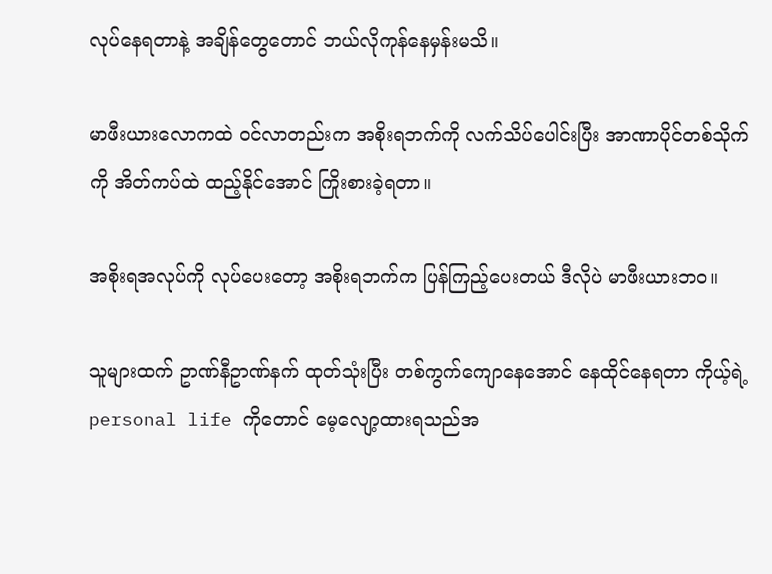လုပ်နေရတာနဲ့ အချိန်တွေတောင် ဘယ်လိုကုန်နေမှန်းမသိ။

မာဖီးယားလောကထဲ ဝင်လာတည်းက အစိုးရဘက်ကို လက်သိပ်ပေါင်းပြီး အာဏာပိုင်တစ်သိုက်ကို အိတ်ကပ်ထဲ ထည့်နိုင်အောင် ကြိုးစားခဲ့ရတာ။

အစိုးရအလုပ်ကို လုပ်ပေးတော့ အစိုးရဘက်က ပြန်ကြည့်ပေးတယ် ဒီလိုပဲ မာဖီးယားဘဝ။

သူများထက် ဥာဏ်နီဥာဏ်နက် ထုတ်သုံးပြီး တစ်ကွက်ကျောနေအောင် နေထိုင်နေရတာ ကိုယ့်ရဲ့ personal life ကိုတောင် မေ့လျော့ထားရသည်အ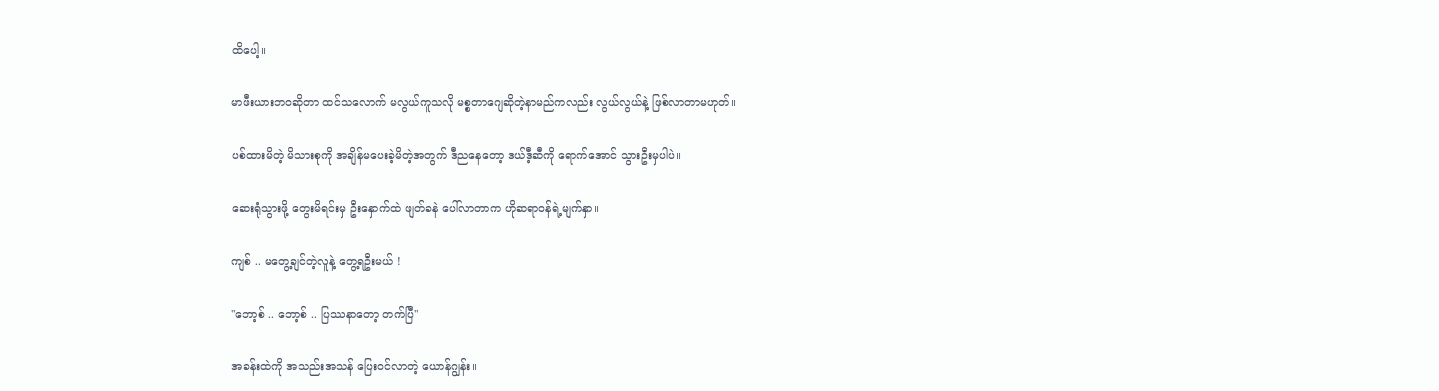ထိပေါ့။

မာဖီးယားဘဝဆိုတာ ထင်သလောက် မလွယ်ကူသလို မစ္စတာဂျေဆိုတဲ့နာမည်ကလည်း လွယ်လွယ်နဲ့ ဖြစ်လာတာမဟုတ်။

ပစ်ထားမိတဲ့ မိသားစုကို အချိန်မပေးခဲ့မိတဲ့အတွက် ဒီညနေတော့ ဒယ်ဒီ့ဆီကို ရောက်အောင် သွားဦးမှပါပဲ။

ဆေးရုံသွားဖို့ တွေးမိရင်းမှ ဦးနှောက်ထဲ ဖျတ်ခနဲ ပေါ်လာတာက ဟိုဆရာဝန်ရဲ့မျက်နှာ။

ကျစ် .. မတွေ့ချင်တဲ့လူနဲ့ တွေ့ရဦးမယ် !

"ဘော့စ် .. ဘော့စ် .. ပြဿနာတော့ တက်ပြီ"

အခန်းထဲကို အသည်းအသန် ပြေးဝင်လာတဲ့ ယောန်ဂျွန်း။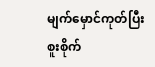မျက်မှောင်ကုတ်ပြီး စူးစိုက်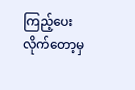ကြည့်ပေးလိုက်တော့မှ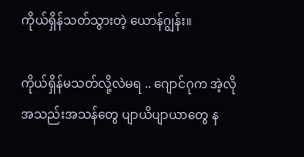ကိုယ်ရှိန်သတ်သွားတဲ့ ယောန်ဂျွန်း။

ကိုယ်ရှိန်မသတ်လို့လဲမရ .. ဂျောင်ဂုက အဲ့လို အသည်းအသန်တွေ ပျာယိပျာယာတွေ န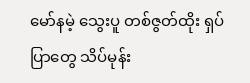မော်နမဲ့ သွေးပူ တစ်ဇွတ်ထိုး ရှပ်ပြာတွေ သိပ်မုန်း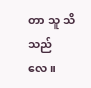တာ သူ သိသည်လေ။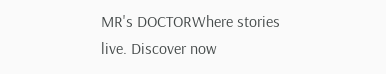MR's DOCTORWhere stories live. Discover now